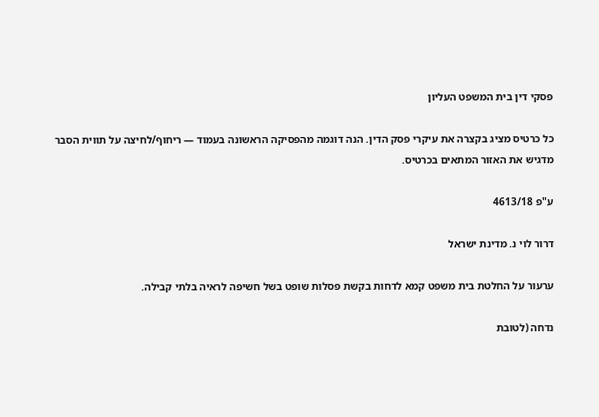פסקי דין בית המשפט העליון

כל כרטיס מציג בקצרה את עיקרי פסק הדין. הנה דוגמה מהפסיקה הראשונה בעמוד — ריחוף/לחיצה על תווית הסבר מדגיש את האזור המתאים בכרטיס.

ע"פ 4613/18

דרור לוי נ. מדינת ישראל

ערעור על החלטת בית משפט קמא לדחות בקשת פסלות שופט בשל חשיפה לראיה בלתי קבילה.

נדחה (לטובת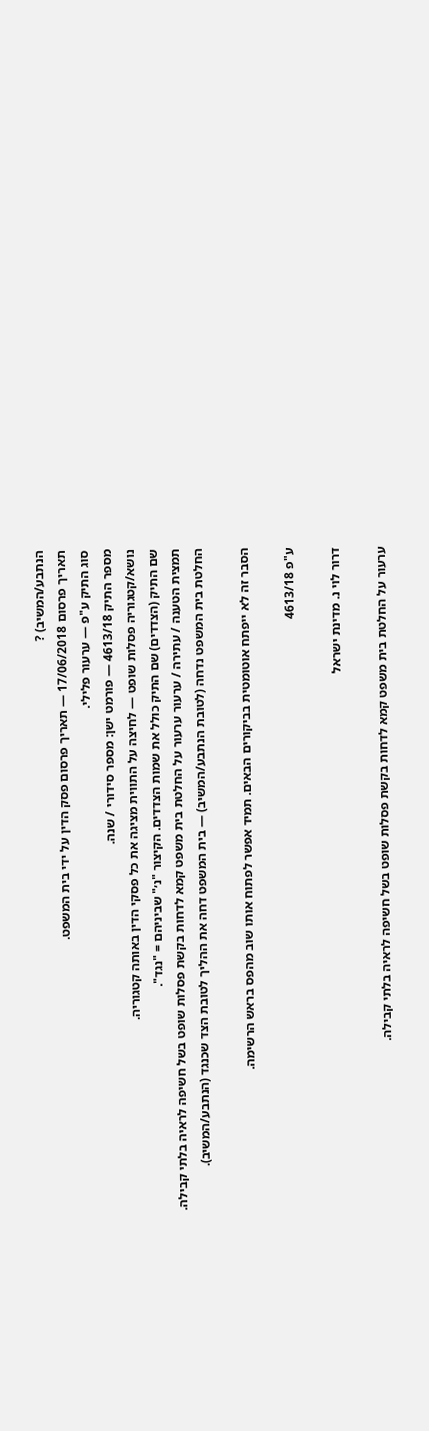הנתבע/המשיב) ?
תאריך פרסום 17/06/2018 — תאריך פרסום פסק הדין על ידי בית המשפט.
סוג התיק ע"פ — ערעור פלילי.
מספר התיק 4613/18 — פורמט ישן: מספר סידורי / שנה.
נושא/קטגוריה פסלות שופט — לחיצה על התווית מציגה את כל פסקי הדין באותה קטגוריה.
שם התיק (הצדדים) שם התיק כולל את שמות הצדדים. הקיצור "נ׳" שביניהם = "נגד".
תמצית הטענה / עתירה / ערעור ערעור על החלטת בית משפט קמא לדחות בקשת פסלות שופט בשל חשיפה לראיה בלתי קבילה.
החלטת בית המשפט נדחה (לטובת הנתבע/המשיב) — בית המשפט דחה את ההליך לטובת הצד שכנגד (הנתבע/המשיב).

הסבר זה לא ייפתח אוטומטית בביקורים הבאים. תמיד אפשר לפתוח אותו שוב מהפס בראש הרשימה.

ע"פ 4613/18

דרור לוי נ. מדינת ישראל

ערעור על החלטת בית משפט קמא לדחות בקשת פסלות שופט בשל חשיפה לראיה בלתי קבילה.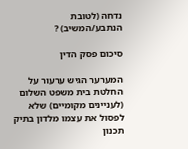נדחה (לטובת הנתבע/המשיב) ?

סיכום פסק הדין

המערער הגיש ערעור על החלטת בית משפט השלום (לעניינים מקומיים) שלא לפסול את עצמו מלדון בתיק תכנון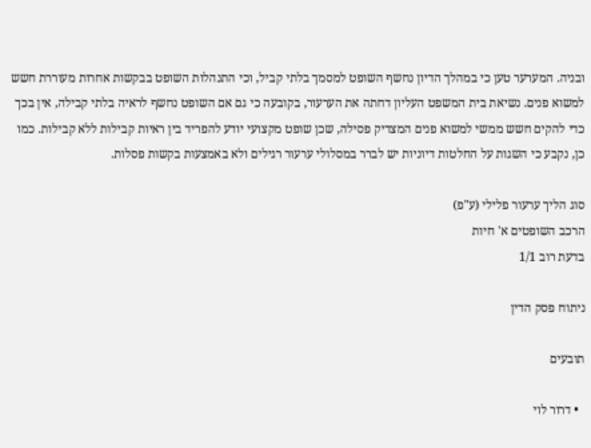ובניה. המערער טען כי במהלך הדיון נחשף השופט למסמך בלתי קביל, וכי התנהלות השופט בבקשות אחרות מעוררת חשש למשוא פנים. נשיאת בית המשפט העליון דחתה את הערעור, בקובעה כי גם אם השופט נחשף לראיה בלתי קבילה, אין בכך כדי להקים חשש ממשי למשוא פנים המצדיק פסילה, שכן שופט מקצועי יודע להפריד בין ראיות קבילות ללא קבילות. כמו כן, נקבע כי השגות על החלטות דיוניות יש לברר במסלולי ערעור רגילים ולא באמצעות בקשות פסלות.

סוג הליך ערעור פלילי (ע"פ)
הרכב השופטים א' חיות
בדעת רוב 1/1

ניתוח פסק הדין

תובעים

  • דרור לוי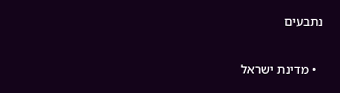נתבעים

  • מדינת ישראל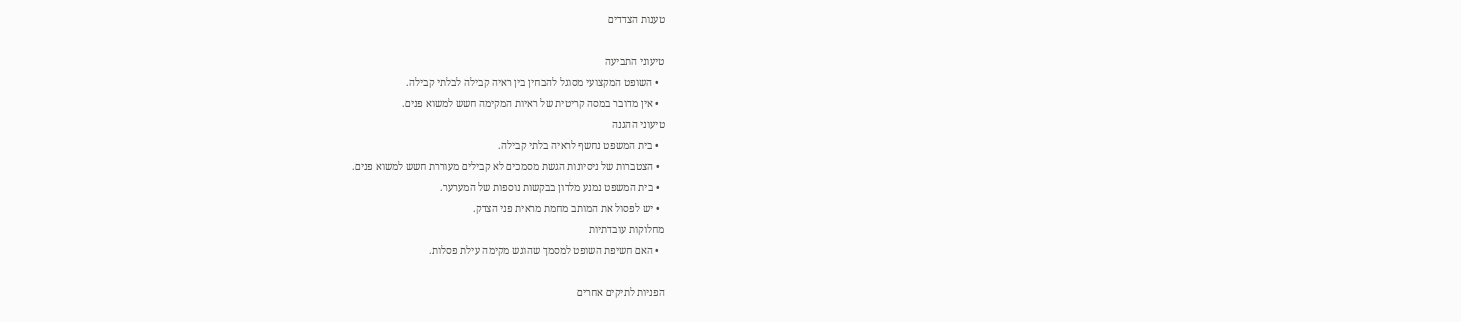טענות הצדדים

טיעוני התביעה
  • השופט המקצועי מסוגל להבחין בין ראיה קבילה לבלתי קבילה.
  • אין מדובר במסה קריטית של ראיות המקימה חשש למשוא פנים.
טיעוני ההגנה
  • בית המשפט נחשף לראיה בלתי קבילה.
  • הצטברות של ניסיונות הגשת מסמכים לא קבילים מעוררת חשש למשוא פנים.
  • בית המשפט נמנע מלדון בבקשות נוספות של המערער.
  • יש לפסול את המותב מחמת מראית פני הצדק.
מחלוקות עובדתיות
  • האם חשיפת השופט למסמך שהוגש מקימה עילת פסלות.

הפניות לתיקים אחרים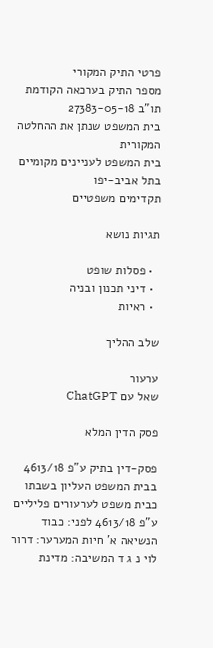פרטי התיק המקורי
מספר התיק בערכאה הקודמת
תו"ב 27383-05-18
בית המשפט שנתן את ההחלטה המקורית
בית המשפט לעניינים מקומיים בתל אביב-יפו
תקדימים משפטיים

תגיות נושא

  • פסלות שופט
  • דיני תכנון ובניה
  • ראיות

שלב ההליך

ערעור
שאל עם ChatGPT

פסק הדין המלא

פסק-דין בתיק ע"פ 4613/18 בבית המשפט העליון בשבתו כבית משפט לערעורים פליליים ע"פ 4613/18 לפני: כבוד הנשיאה א' חיות המערער: דרור לוי נ ג ד המשיבה: מדינת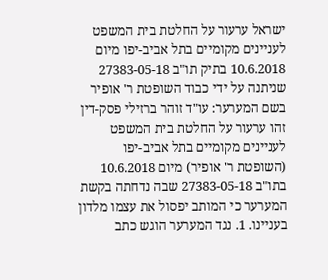ישראל ערעור על החלטת בית המשפט לעניינים מקומיים בתל אביב-יפו מיום 10.6.2018 בתיק תו"ב 27383-05-18 שניתנה על ידי כבוד השופטת ר' אופיר בשם המערער: עו"ד זוהר ברזילי פסק-דין זהו ערעור על החלטת בית המשפט לעניינים מקומיים בתל אביב-יפו (השופטת ר' אופיר) מיום 10.6.2018 בתו"ב 27383-05-18 שבה נדחתה בקשת המערער כי המותב יפסול את עצמו מלדון בעניינו. 1. נגד המערער הוגש כתב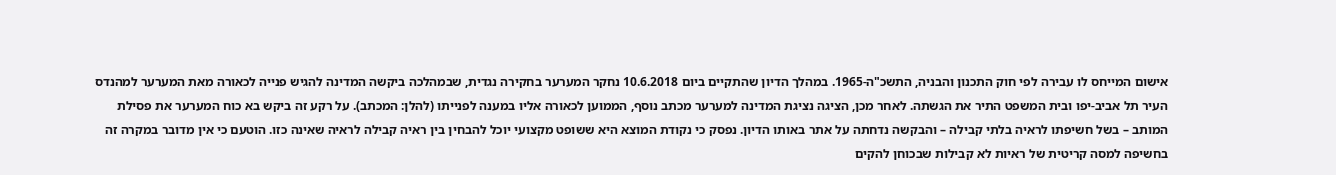אישום המייחס לו עבירה לפי חוק התכנון והבניה, התשכ"ה-1965. במהלך הדיון שהתקיים ביום 10.6.2018 נחקר המערער בחקירה נגדית, שבמהלכה ביקשה המדינה להגיש פנייה לכאורה מאת המערער למהנדס העיר תל אביב-יפו ובית המשפט התיר את הגשתה. לאחר מכן, הציגה נציגת המדינה למערער מכתב נוסף, הממוען לכאורה אליו במענה לפנייתו (להלן: המכתב). על רקע זה ביקש בא כוח המערער את פסילת המותב – בשל חשיפתו לראיה בלתי קבילה – והבקשה נדחתה על אתר באותו הדיון. נפסק כי נקודת המוצא היא ששופט מקצועי יוכל להבחין בין ראיה קבילה לראיה שאינה כזו. הוטעם כי אין מדובר במקרה זה בחשיפה למסה קריטית של ראיות לא קבילות שבכוחן להקים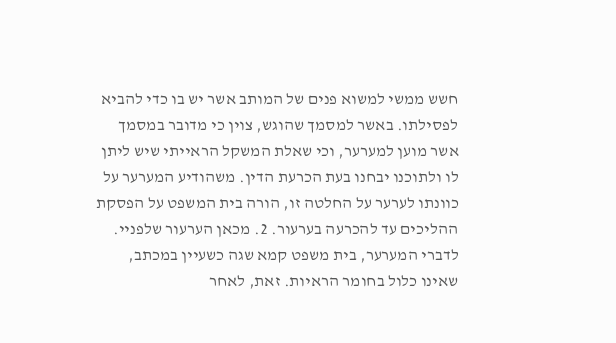חשש ממשי למשוא פנים של המותב אשר יש בו כדי להביא לפסילתו. באשר למסמך שהוגש, צוין כי מדובר במסמך אשר מוען למערער, וכי שאלת המשקל הראייתי שיש ליתן לו ולתוכנו יבחנו בעת הכרעת הדין. משהודיע המערער על כוונתו לערער על החלטה זו, הורה בית המשפט על הפסקת ההליכים עד להכרעה בערעור. 2. מכאן הערעור שלפניי. לדברי המערער, בית משפט קמא שגה כשעיין במכתב, שאינו כלול בחומר הראיות. זאת, לאחר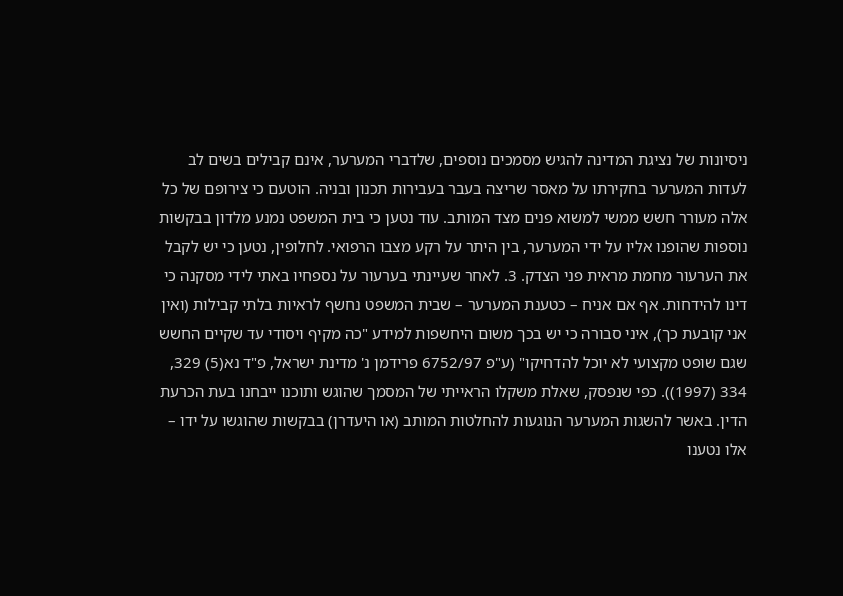ניסיונות של נציגת המדינה להגיש מסמכים נוספים, שלדברי המערער, אינם קבילים בשים לב לעדות המערער בחקירתו על מאסר שריצה בעבר בעבירות תכנון ובניה. הוטעם כי צירופם של כל אלה מעורר חשש ממשי למשוא פנים מצד המותב. עוד נטען כי בית המשפט נמנע מלדון בבקשות נוספות שהופנו אליו על ידי המערער, בין היתר על רקע מצבו הרפואי. לחלופין, נטען כי יש לקבל את הערעור מחמת מראית פני הצדק. 3. לאחר שעיינתי בערעור על נספחיו באתי לידי מסקנה כי דינו להידחות. אף אם אניח – כטענת המערער – שבית המשפט נחשף לראיות בלתי קבילות (ואין אני קובעת כך), איני סבורה כי יש בכך משום היחשפות למידע "כה מקיף ויסודי עד שקיים החשש שגם שופט מקצועי לא יוכל להדחיקו" (ע"פ 6752/97 פרידמן נ' מדינת ישראל, פ"ד נא(5) 329, 334 (1997)). כפי שנפסק, שאלת משקלו הראייתי של המסמך שהוגש ותוכנו ייבחנו בעת הכרעת הדין. באשר להשגות המערער הנוגעות להחלטות המותב (או היעדרן) בבקשות שהוגשו על ידו – אלו נטענו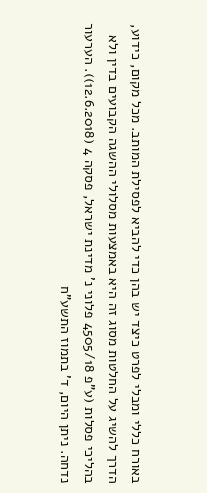באורח כללי ומבלי לפרט כיצד יש בהן כדי להביא לפסילת המותב. מכל מקום, כידוע, הדרך להשיג על החלטות מסוג זה היא באמצעות מסלולי ההשגה הקבועים בדין ולא בהליכי פסלות (ע"פ 4505/18 פלוני נ' מדינת ישראל, פסקה 4 (12.6.2018)). הערעור נדחה. ניתן היום, ד' בתמוז התשע"ח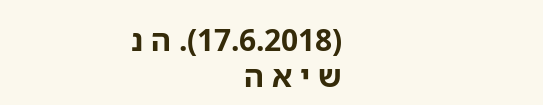(17.6.2018). ה נ ש י א ה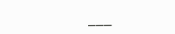___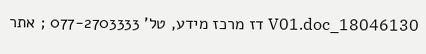18046130_V01.doc דז מרכז מידע, טל' 077-2703333 ; אתר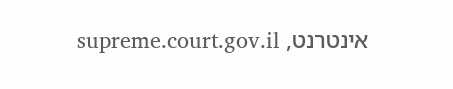אינטרנט, supreme.court.gov.il